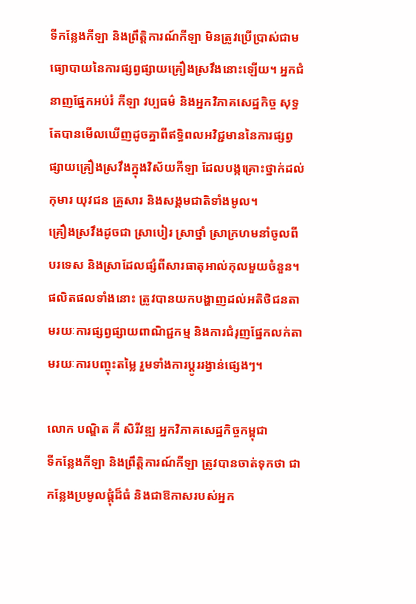ទីកន្លែងកីឡា និងព្រឹត្តិការណ៍កីឡា មិនត្រូវប្រើប្រាស់ជាមធ្យោបាយនៃការផ្សព្វផ្សាយគ្រឿងស្រវឹងនោះឡើយ។ អ្នកជំនាញផ្នែកអប់រំ កីឡា វប្បធម៌ និងអ្នកវិភាគសេដ្ឋកិច្ច សុទ្ធតែបានមើលឃើញដូចគ្នាពីឥទ្ធិពលអវិជ្ជមាននៃការផ្សព្វផ្សាយគ្រឿងស្រវឹងក្នុងវិស័យកីឡា ដែលបង្កគ្រោះថ្នាក់ដល់កុមារ យុវជន គ្រួសារ និងសង្គមជាតិទាំងមូល។
គ្រឿងស្រវឹងដូចជា ស្រាបៀរ ស្រាថ្នាំ ស្រាក្រហមនាំចូលពីបរទេស និងស្រាដែលផ្សំពីសារធាតុអាល់កុលមួយចំនួន។ ផលិតផលទាំងនោះ ត្រូវបានយកបង្ហាញដល់អតិថិជនតាមរយៈការផ្សព្វផ្សាយពាណិជ្ជកម្ម និងការជំរុញផ្នែកលក់តាមរយៈការបញ្ចុះតម្លៃ រួមទាំងការប្តូររង្វាន់ផ្សេងៗ។

លោក បណ្ឌិត គី សិរីវឌ្ឍ អ្នកវិភាគសេដ្ឋកិច្ចកម្ពុជា
ទីកន្លែងកីឡា និងព្រឹត្តិការណ៍កីឡា ត្រូវបានចាត់ទុកថា ជាកន្លែងប្រមូលផ្តុំដ៏ធំ និងជាឱកាសរបស់អ្នក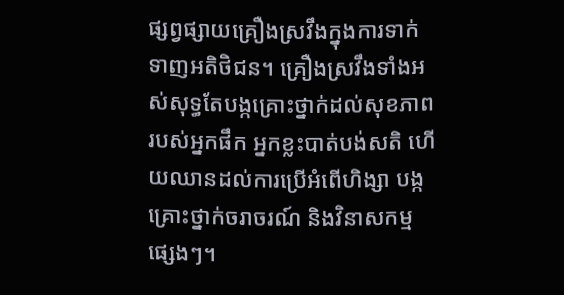ផ្សព្វផ្សាយគ្រឿងស្រវឹងក្នុងការទាក់ទាញអតិថិជន។ គ្រឿងស្រវឹងទាំងអស់សុទ្ធតែបង្កគ្រោះថ្នាក់ដល់សុខភាពរបស់អ្នកផឹក អ្នកខ្លះបាត់បង់សតិ ហើយឈានដល់ការប្រើអំពើហិង្សា បង្កគ្រោះថ្នាក់ចរាចរណ៍ និងវិនាសកម្មផ្សេងៗ។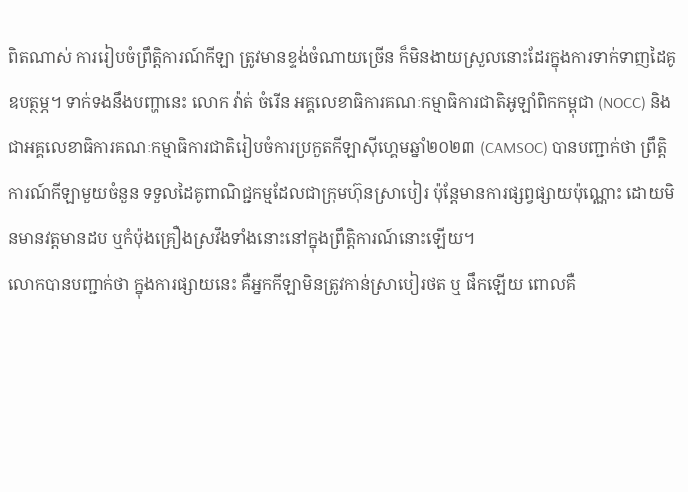ពិតណាស់ ការរៀបចំព្រឹត្តិការណ៍កីឡា ត្រូវមានខ្ទង់ចំណាយច្រើន ក៏មិនងាយស្រួលនោះដែរក្នុងការទាក់ទាញដៃគូឧបត្ថម្ភ។ ទាក់ទងនឹងបញ្ហានេះ លោក វ៉ាត់ ចំរើន អគ្គលេខាធិការគណៈកម្មាធិការជាតិអូឡាំពិកកម្ពុជា (NOCC) និងជាអគ្គលេខាធិការគណៈកម្មាធិការជាតិរៀបចំការប្រកួតកីឡាស៊ីហ្គេមឆ្នាំ២០២៣ (CAMSOC) បានបញ្ជាក់ថា ព្រឹត្តិការណ៍កីឡាមួយចំនួន ទទួលដៃគូពាណិជ្ជកម្មដែលជាក្រុមហ៊ុនស្រាបៀរ ប៉ុន្តែមានការផ្សព្វផ្សាយប៉ុណ្ណោះ ដោយមិនមានវត្តមានដប ឬកំប៉ុងគ្រឿងស្រវឹងទាំងនោះនៅក្នុងព្រឹត្តិការណ៍នោះឡើយ។
លោកបានបញ្ជាក់ថា ក្នុងការផ្សាយនេះ គឺអ្នកកីឡាមិនត្រូវកាន់ស្រាបៀរថត ឬ ផឹកឡើយ ពោលគឺ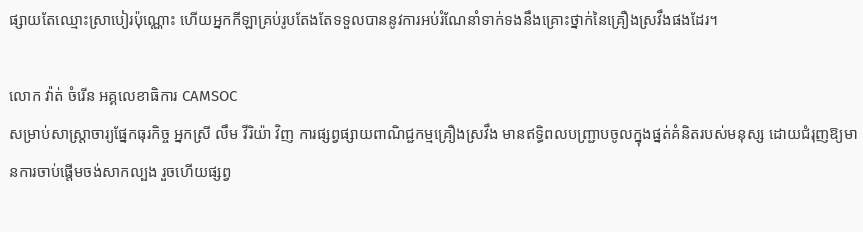ផ្សាយតែឈ្មោះស្រាបៀរប៉ុណ្ណោះ ហើយអ្នកកីឡាគ្រប់រូបតែងតែទទួលបាននូវការអប់រំណែនាំទាក់ទងនឹងគ្រោះថ្នាក់នៃគ្រឿងស្រវឹងផងដែរ។

លោក វ៉ាត់ ចំរើន អគ្គលេខាធិការ CAMSOC
សម្រាប់សាស្រ្តាចារ្យផ្នែកធុរកិច្ច អ្នកស្រី លឹម វីរិយ៉ា វិញ ការផ្សព្វផ្សាយពាណិជ្ជកម្មគ្រឿងស្រវឹង មានឥទ្ធិពលបញ្ជ្រាបចូលក្នុងផ្នត់គំនិតរបស់មនុស្ស ដោយជំរុញឱ្យមានការចាប់ផ្តើមចង់សាកល្បង រួចហើយផ្សព្វ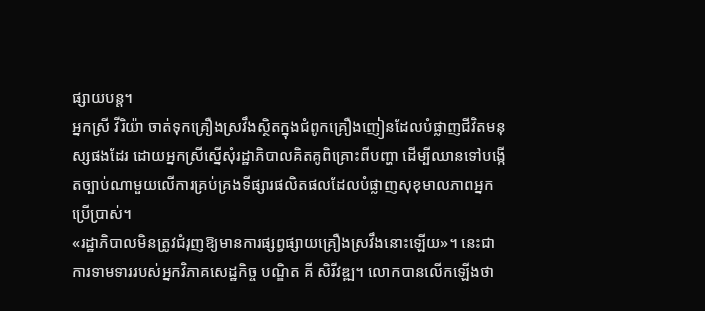ផ្សាយបន្ត។
អ្នកស្រី វីរិយ៉ា ចាត់ទុកគ្រឿងស្រវឹងស្ថិតក្នុងជំពូកគ្រឿងញៀនដែលបំផ្លាញជីវិតមនុស្សផងដែរ ដោយអ្នកស្រីស្នើសុំរដ្ឋាភិបាលគិតគូពិគ្រោះពីបញ្ហា ដើម្បីឈានទៅបង្កើតច្បាប់ណាមួយលើការគ្រប់គ្រងទីផ្សារផលិតផលដែលបំផ្លាញសុខុមាលភាពអ្នកប្រើប្រាស់។
«រដ្ឋាភិបាលមិនត្រូវជំរុញឱ្យមានការផ្សព្វផ្សាយគ្រឿងស្រវឹងនោះឡើយ»។ នេះជាការទាមទាររបស់អ្នកវិភាគសេដ្ឋកិច្ច បណ្ឌិត គី សិរីវឌ្ឍ។ លោកបានលើកឡើងថា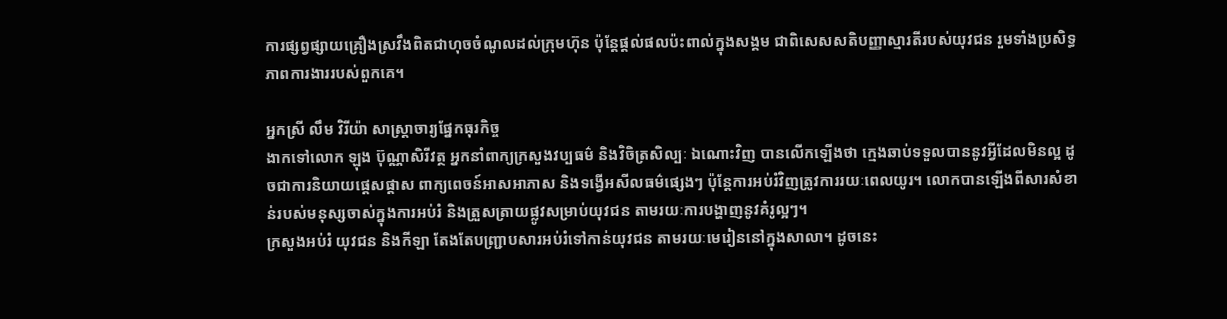ការផ្សព្វផ្សាយគ្រឿងស្រវឹងពិតជាហុចចំណូលដល់ក្រុមហ៊ុន ប៉ុន្តែផ្តល់ផលប៉ះពាល់ក្នុងសង្គម ជាពិសេសសតិបញ្ញាស្មារតីរបស់យុវជន រួមទាំងប្រសិទ្ធភាពការងាររបស់ពួកគេ។

អ្នកស្រី លឹម វិរីយ៉ា សាស្រ្តាចារ្យផ្នែកធុរកិច្ច
ងាកទៅលោក ឡុង ប៊ុណ្ណាសិរីវត្ថ អ្នកនាំពាក្យក្រសួងវប្បធម៌ និងវិចិត្រសិល្បៈ ឯណោះវិញ បានលើកឡើងថា ក្មេងឆាប់ទទួលបាននូវអ្វីដែលមិនល្អ ដូចជាការនិយាយផ្តេសផ្តាស ពាក្យពេចន៍អាសអាភាស និងទង្វើអសីលធម៌ផ្សេងៗ ប៉ុន្តែការអប់រំវិញត្រូវការរយៈពេលយូរ។ លោកបានឡើងពីសារសំខាន់របស់មនុស្សចាស់ក្នុងការអប់រំ និងត្រួសត្រាយផ្លូវសម្រាប់យុវជន តាមរយៈការបង្ហាញនូវគំរូល្អៗ។
ក្រសួងអប់រំ យុវជន និងកីឡា តែងតែបញ្ជ្រាបសារអប់រំទៅកាន់យុវជន តាមរយៈមេរៀននៅក្នុងសាលា។ ដូចនេះ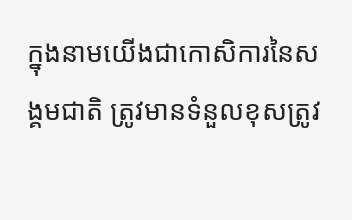ក្នុងនាមយើងជាកោសិការនៃសង្គមជាតិ ត្រូវមានទំនួលខុសត្រូវ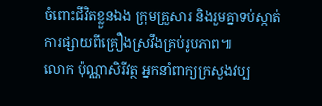ចំពោះជីវិតខ្លួនឯង ក្រុមគ្រួសារ និងរួមគ្នាទប់ស្កាត់ការផ្សាយពីគ្រឿងស្រវឹងគ្រប់រូបភាព៕
លោក ប៉ុណ្ណាសិរីវត្ថ អ្នកនាំពាក្យក្រសួងវប្ប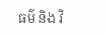ធម៌ និង វិ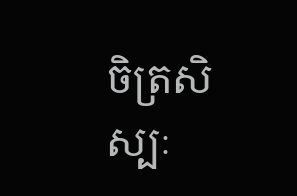ចិត្រសិស្បៈ